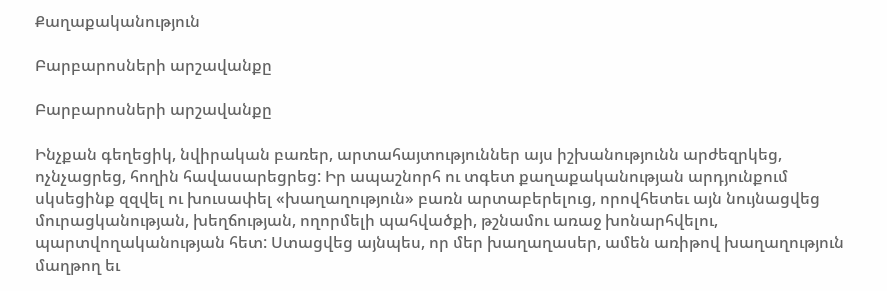Քաղաքականություն

Բարբարոսների արշավանքը

Բարբարոսների արշավանքը

Ինչքան գեղեցիկ, նվիրական բառեր, արտահայտություններ այս իշխանությունն արժեզրկեց, ոչնչացրեց, հողին հավասարեցրեց: Իր ապաշնորհ ու տգետ քաղաքականության արդյունքում սկսեցինք զզվել ու խուսափել «խաղաղություն» բառն արտաբերելուց, որովհետեւ այն նույնացվեց մուրացկանության, խեղճության, ողորմելի պահվածքի, թշնամու առաջ խոնարհվելու, պարտվողականության հետ: Ստացվեց այնպես, որ մեր խաղաղասեր, ամեն առիթով խաղաղություն մաղթող եւ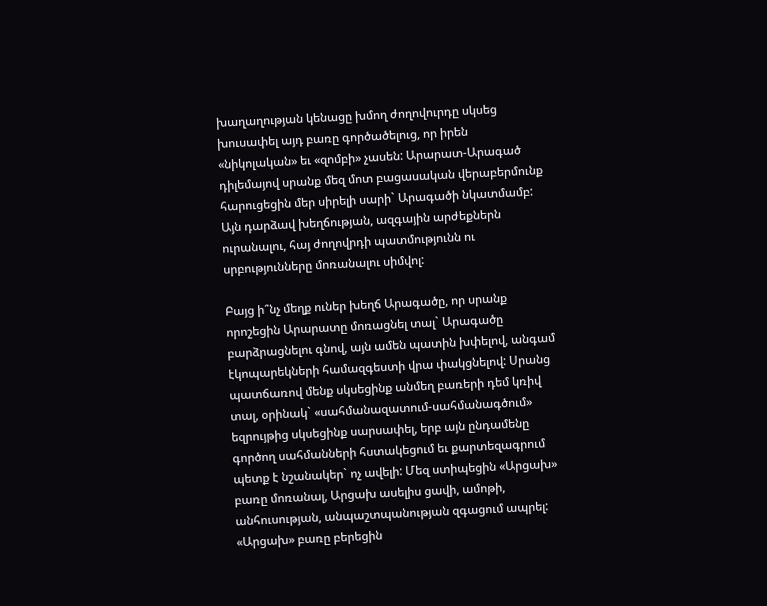խաղաղության կենացը խմող ժողովուրդը սկսեց խուսափել այդ բառը գործածելուց, որ իրեն «նիկոլական» եւ «զոմբի» չասեն: Արարատ-Արագած դիլեմայով սրանք մեզ մոտ բացասական վերաբերմունք հարուցեցին մեր սիրելի սարի` Արագածի նկատմամբ: Այն դարձավ խեղճության, ազգային արժեքներն ուրանալու, հայ ժողովրդի պատմությունն ու սրբությունները մոռանալու սիմվոլ:

Բայց ի՞նչ մեղք ուներ խեղճ Արագածը, որ սրանք որոշեցին Արարատը մոռացնել տալ` Արագածը բարձրացնելու գնով, այն ամեն պատին խփելով, անգամ էկոպարեկների համազգեստի վրա փակցնելով: Սրանց պատճառով մենք սկսեցինք անմեղ բառերի դեմ կռիվ տալ, օրինակ` «սահմանազատում-սահմանագծում» եզրույթից սկսեցինք սարսափել, երբ այն ընդամենը գործող սահմանների հստակեցում եւ քարտեզագրում պետք է նշանակեր` ոչ ավելի: Մեզ ստիպեցին «Արցախ» բառը մոռանալ, Արցախ ասելիս ցավի, ամոթի, անհուսության, անպաշտպանության զգացում ապրել: «Արցախ» բառը բերեցին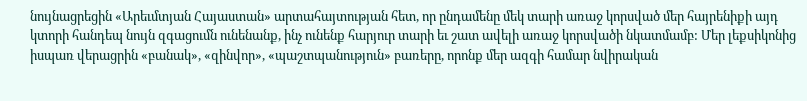նույնացրեցին «Արեւմտյան Հայաստան» արտահայտության հետ, որ ընդամենը մեկ տարի առաջ կորսված մեր հայրենիքի այդ կտորի հանդեպ նույն զգացումն ունենանք, ինչ ունենք հարյուր տարի եւ շատ ավելի առաջ կորսվածի նկատմամբ: Մեր լեքսիկոնից իսպառ վերացրին «բանակ», «զինվոր», «պաշտպանություն» բառերը, որոնք մեր ազգի համար նվիրական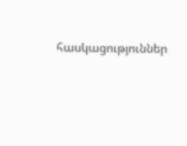հասկացություններ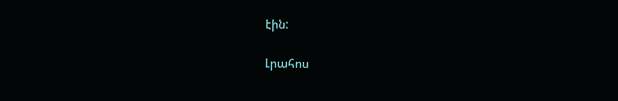էին:

Լրահոս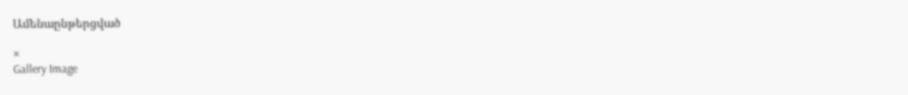Ամենաընթերցված

×
Gallery Image